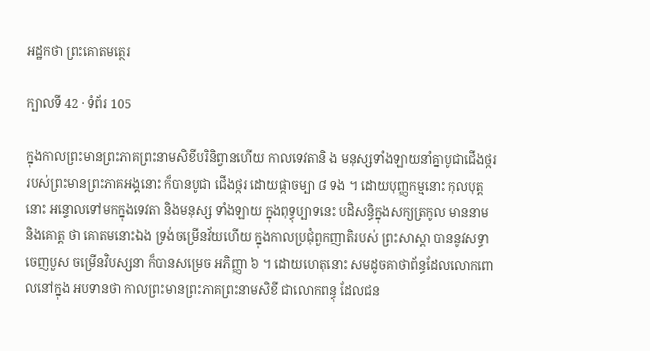អដ្ឋកថា ព្រះគោតមត្ថេរ

ក្បាលទី 42 · ទំព័រ 105

ក្នុងកាលព្រះមានព្រះភាគព្រះនាមសិខីបរិនិព្វានហើយ កាលទេវតានិ ង មនុស្សទាំងឡាយនាំគ្នាបូជាជើងថ្កររបស់ព្រះមានព្រះភាគអង្គនោះ ក៏បានបូជា ជើងថ្ករ ដោយផ្កាចម្បា ៨ ទង ។ ដោយបុញ្ញកម្មនោះ កុលបុត្តនោះ អន្ទោលទៅមកក្នុងទេវតា និងមនុស្ស ទាំងឡាយ ក្នុងពុទ្ធុប្បាទនេះ បដិសន្ធិក្នុងសក្យត្រកូល មាននាម និងគោត្ត ថា គោតមនោះឯង ទ្រង់ចម្រើនវ័យហើយ ក្នុងកាលប្រជុំពួកញាតិរបស់ ព្រះសាស្តា បាននូវសទ្ធា ចេញបួស ចម្រើនវិបស្សនា ក៏បានសម្រេច អភិញ្ញា ៦ ។ ដោយហេតុនោះ សមដូចគាថាព័ន្ធដែលលោកពោលនៅក្នុង អបទានថា កាលព្រះមានព្រះភាគព្រះនាមសិខី ជាលោកពន្ធុ ដែលជន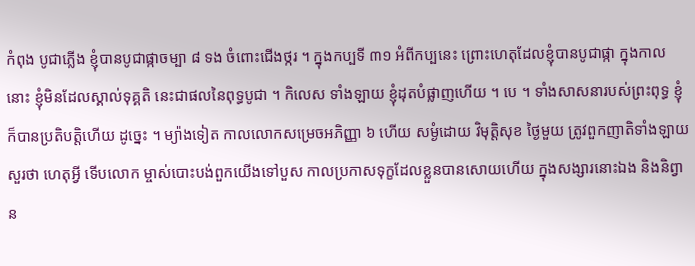កំពុង បូជាភ្លើង ខ្ញុំបានបូជាផ្កាចម្បា ៨ ទង ចំពោះជើងថ្ករ ។ ក្នុងកប្បទី ៣១ អំពីកប្បនេះ ព្រោះហេតុដែលខ្ញុំបានបូជាផ្កា ក្នុងកាល នោះ ខ្ញុំមិនដែលស្គាល់ទុគ្គតិ នេះជាផលនៃពុទ្ធបូជា ។ កិលេស ទាំងឡាយ ខ្ញុំដុតបំផ្លាញហើយ ។ បេ ។ ទាំងសាសនារបស់ព្រះពុទ្ធ ខ្ញុំក៏បានប្រតិបត្តិហើយ ដូច្នេះ ។ ម្យ៉ាងទៀត កាលលោកសម្រេចអភិញ្ញា ៦ ហើយ សម្ងំដោយ វិមុត្តិសុខ ថ្ងៃមួយ ត្រូវពួកញាតិទាំងឡាយសួរថា ហេតុអ្វី ទើបលោក ម្ចាស់បោះបង់ពួកយើងទៅបួស កាលប្រកាសទុក្ខដែលខ្លួនបានសោយហើយ ក្នុងសង្សារនោះឯង និងនិព្វាន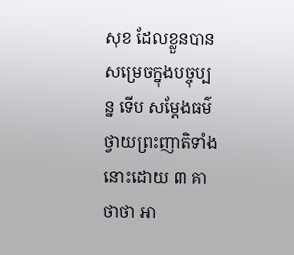សុខ ដែលខ្លួនបានសម្រេចក្នុងបច្ចុប្បន្ន ទើប សម្តែងធម៌ថ្វាយព្រះញាតិទាំងនោះដោយ ៣ គាថាថា អា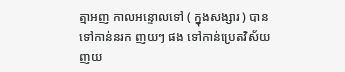ត្មាអញ កាលអន្ទោលទៅ ( ក្នុងសង្សារ ) បានទៅកាន់នរក ញយៗ ផង ទៅកាន់ប្រេតវិស័យញយ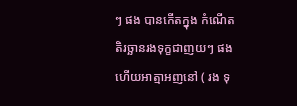ៗ ផង បានកើតក្នុង កំណើតតិរច្ឆានរងទុក្ខជាញយៗ ផង ហើយអាត្មាអញនៅ ( រង ទុ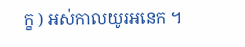ក្ខ ) អស់កាលយូរអនេក ។